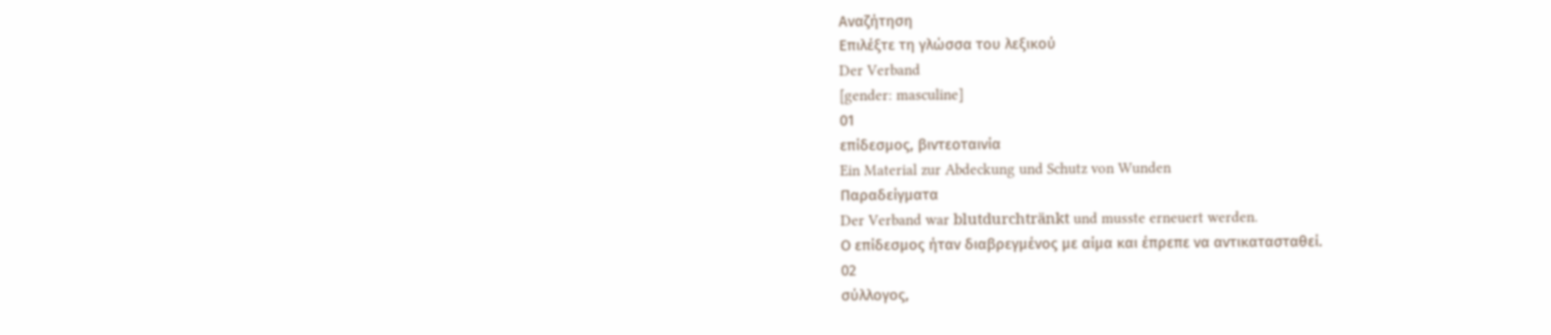Αναζήτηση
Επιλέξτε τη γλώσσα του λεξικού
Der Verband
[gender: masculine]
01
επίδεσμος, βιντεοταινία
Ein Material zur Abdeckung und Schutz von Wunden
Παραδείγματα
Der Verband war blutdurchtränkt und musste erneuert werden.
Ο επίδεσμος ήταν διαβρεγμένος με αίμα και έπρεπε να αντικατασταθεί.
02
σύλλογος,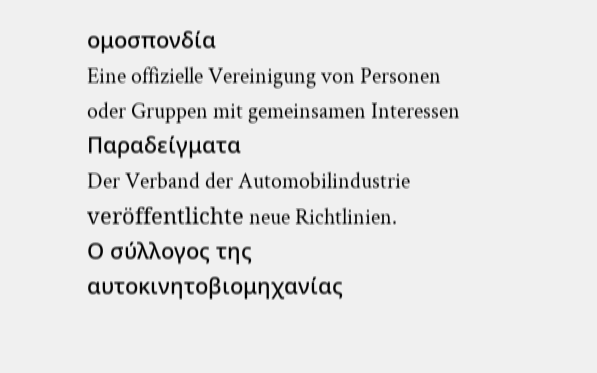ομοσπονδία
Eine offizielle Vereinigung von Personen oder Gruppen mit gemeinsamen Interessen
Παραδείγματα
Der Verband der Automobilindustrie veröffentlichte neue Richtlinien.
Ο σύλλογος της αυτοκινητοβιομηχανίας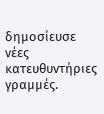δημοσίευσε νέες κατευθυντήριες γραμμές.